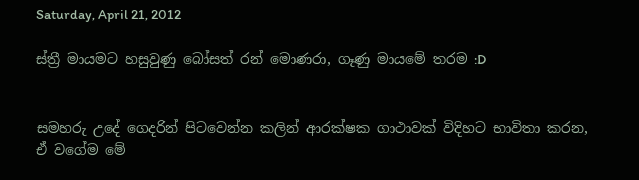Saturday, April 21, 2012

ස්ත්‍රී මායමට හසුවුණු බෝසත් රන් මොණරා, ගෑණු මායමේ තරම :D


සමහරු උදේ ගෙදරින් පිටවෙන්න කලින් ආරක්ෂක ගාථාවක් විදිහට භාවිතා කරන, ඒ වගේම මේ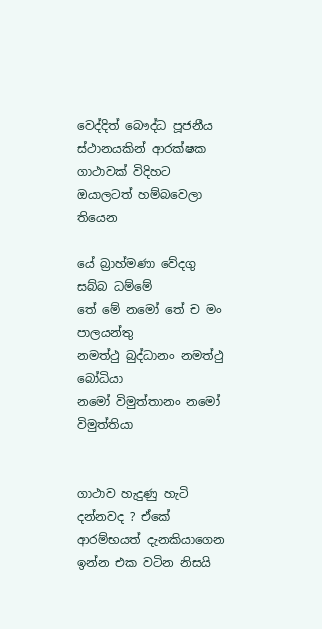වෙද්දිත් බෞද්ධ පූජනීය ස්ථානයකින් ආරක්ෂක ගාථාවක් විදිහට ඔයාලටත් හම්බවෙලා තියෙන

යේ බ්‍රාහ්මණා වේදගු සබ්බ ධම්මේ
තේ මේ නමෝ තේ ච මං පාලයන්තු
නමත්ථු බුද්ධානං නමත්ථු බෝධියා
නමෝ විමුත්තානං නමෝ විමුත්තියා


ගාථාව හැදුණු හැටි දන්නවද ? ඒකේ ආරම්භයත් දැනකියාගෙන ඉන්න එක වටින නිසයි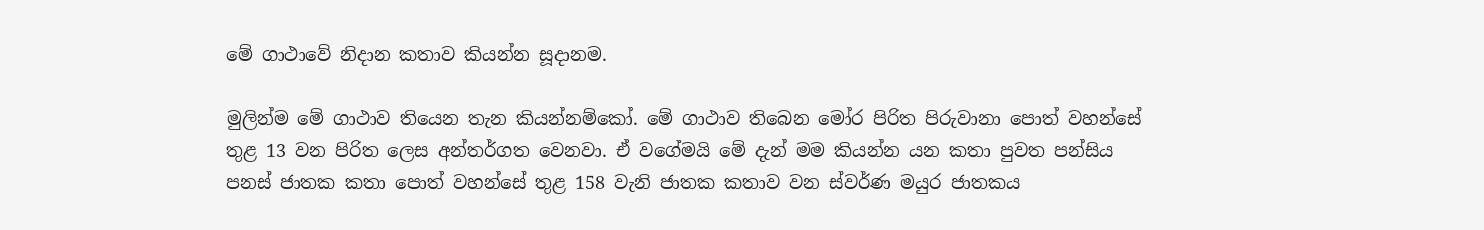මේ ගාථාවේ නිදාන කතාව කියන්න සූදානම.

මුලින්ම මේ ගාථාව තියෙන තැන කියන්නම්කෝ. මේ ගාථාව තිබෙන මෝර පිරිත පිරුවානා පොත් වහන්සේ තුළ 13 වන පිරිත ලෙස අන්තර්ගත වෙනවා. ඒ වගේමයි මේ දැන් මම කියන්න යන කතා පුවත පන්සිය පනස් ජාතක කතා පොත් වහන්සේ තුළ 158 වැනි ජාතක කතාව වන ස්වර්ණ මයුර ජාතකය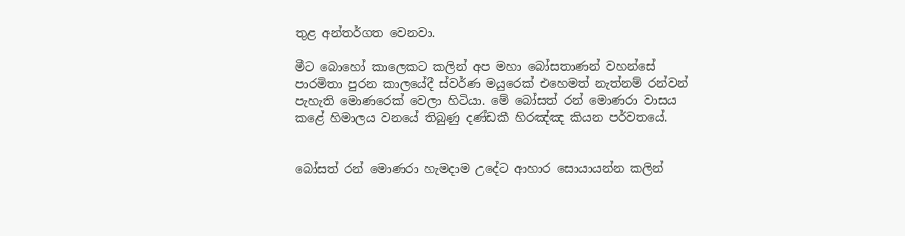තුළ අන්තර්ගත වෙනවා.

මීට බොහෝ කාලෙකට කලින් අප මහා බෝසතාණන් වහන්සේ පාරමිතා පුරන කාලයේදී ස්වර්ණ මයුරෙක් එහෙමත් නැත්නම් රන්වන් පැහැති මොණරෙක් වෙලා හිටියා. මේ බෝසත් රන් මොණරා වාසය කළේ හිමාලය වනයේ තිබුණු දණ්ඩකී හිරඤ්ඤ කියන පර්වතයේ.


බෝසත් රන් මොණරා හැමදාම උදේට ආහාර සොයායන්න කලින්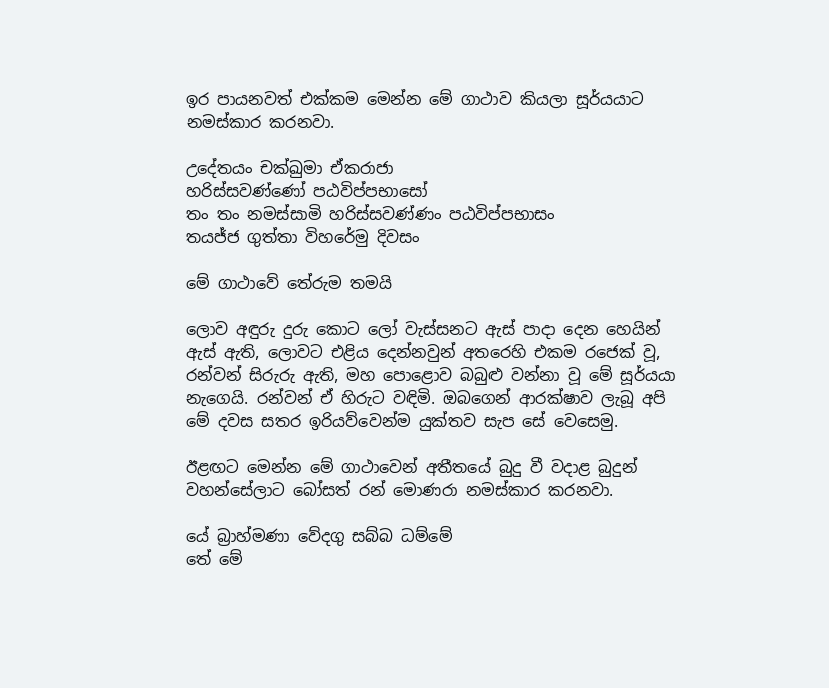ඉර පායනවත් එක්කම මෙන්න මේ ගාථාව කියලා සූර්යයාට නමස්කාර කරනවා.

උදේතයං චක්ඛුමා ඒකරාජා
හරිස්සවණ්ණෝ පඨවිප්පභාසෝ
තං තං නමස්සාමි හරිස්සවණ්ණං පඨවිප්පභාසං
තයජ්ජ ගුත්තා විහරේමු දිවසං

මේ ගාථාවේ තේරුම තමයි

ලොව අඳුරු දුරු කොට ලෝ වැස්සනට ඇස් පාදා දෙන හෙයින් ඇස් ඇති, ලොවට එළිය දෙන්නවුන් අතරෙහි එකම රජෙක් වූ, රන්වන් සිරුරු ඇති, මහ පොළොව බබුළු වන්නා වූ මේ සූර්යයා නැගෙයි. රන්වන් ඒ හිරුට වඳිමි. ඔබගෙන් ආරක්ෂාව ලැබූ අපි මේ දවස සතර ඉරියව්වෙන්ම යුක්තව සැප සේ වෙසෙමු.

ඊළඟට මෙන්න මේ ගාථාවෙන් අතීතයේ බුදු වී වදාළ බුදුන් වහන්සේලාට බෝසත් රන් මොණරා නමස්කාර කරනවා.

යේ බ්‍රාහ්මණා වේදගු සබ්බ ධම්මේ
තේ මේ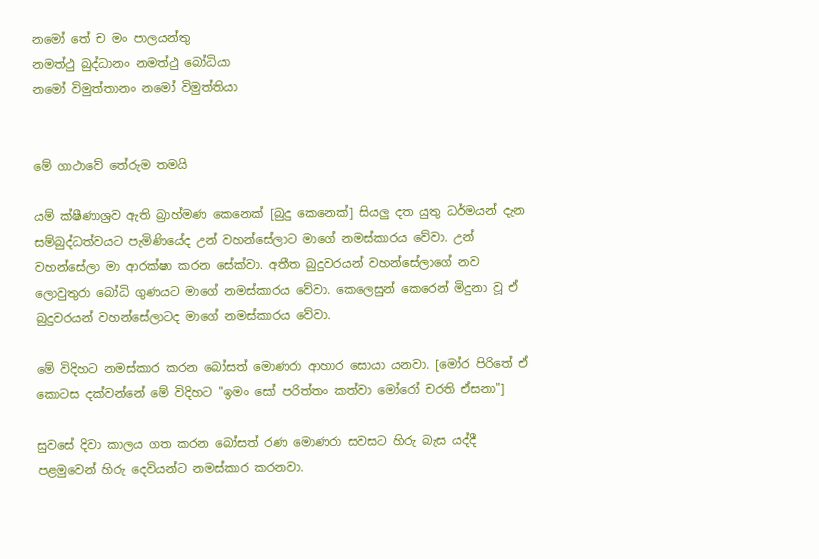නමෝ තේ ච මං පාලයන්තු
නමත්ථු බුද්ධානං නමත්ථු බෝධියා
නමෝ විමුත්තානං නමෝ විමුත්තියා


මේ ගාථාවේ තේරුම තමයි

යම් ක්ෂීණාශ්‍රව ඇති බ්‍රාහ්මණ කෙනෙක් [බුදු කෙනෙක්] සියලු දත යුතු ධර්මයන් දැන සම්බුද්ධත්වයට පැමිණියේද උන් වහන්සේලාට මාගේ නමස්කාරය වේවා. උන් වහන්සේලා මා ආරක්ෂා කරන සේක්වා. අතීත බුදුවරයන් වහන්සේලාගේ නව ලොවුතුරා බෝධි ගුණයට මාගේ නමස්කාරය වේවා. කෙලෙසුන් කෙරෙන් මිදුනා වූ ඒ බුදුවරයන් වහන්සේලාටද මාගේ නමස්කාරය වේවා.

මේ විදිහට නමස්කාර කරන බෝසත් මොණරා ආහාර සොයා යනවා. [මෝර පිරිතේ ඒ කොටස දක්වන්නේ මේ විදිහට "ඉමං සෝ පරිත්තං කත්වා මෝරෝ චරති ඒසනා"]

සුවසේ දිවා කාලය ගත කරන බෝසත් රණ මොණරා සවසට හිරු බැස යද්දී පළමුවෙන් හිරු දෙවියන්ට නමස්කාර කරනවා.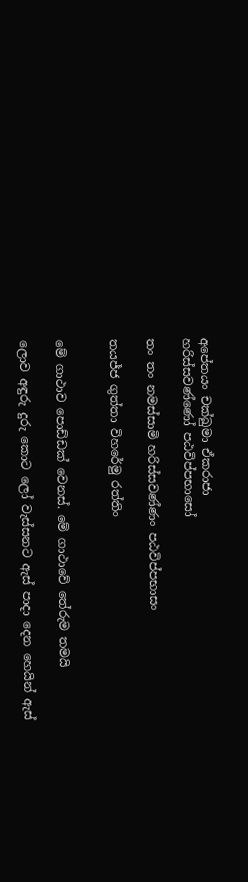අපේතයං චක්ඛුමා ඒකරාජා
හරිස්සවණ්ණෝ පඨවිප්පභාසෝ

තං තං නමස්සාමි හරිස්සවණ්ණං පඨවිප්පභාසං

තයජ්ජ ගුත්තා විහරේමු රත්තිං


මේ ගාථාව පොඩ්ඩක් වෙනස්. මේ ගාථාවේ තේරුම තමයි

ලොව අඳුරු දුරු කොට ලෝ වැස්සනට ඇස් පාදා දෙන හෙයින් ඇස්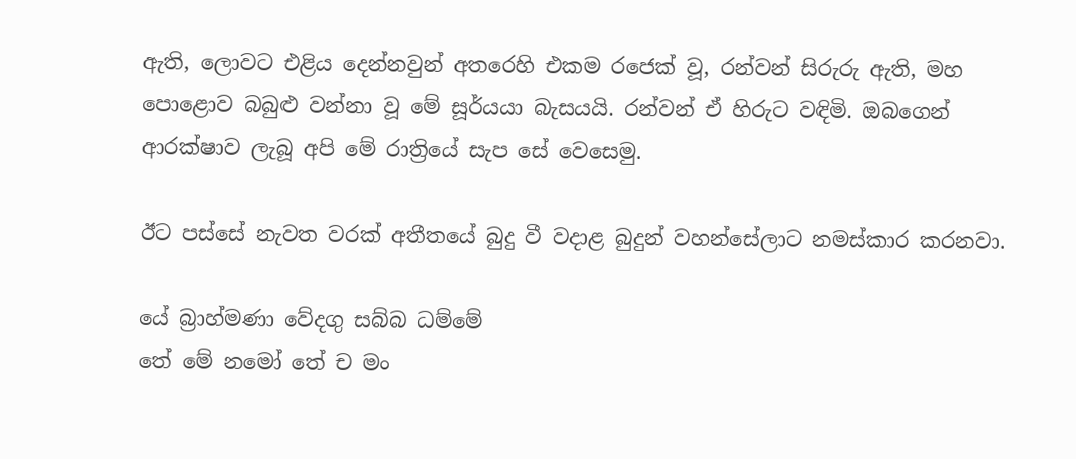ඇති, ලොවට එළිය දෙන්නවුන් අතරෙහි එකම රජෙක් වූ, රන්වන් සිරුරු ඇති, මහ පොළොව බබුළු වන්නා වූ මේ සූර්යයා බැසයයි. රන්වන් ඒ හිරුට වඳිමි. ඔබගෙන් ආරක්ෂාව ලැබූ අපි මේ රාත්‍රියේ සැප සේ වෙසෙමු.

ඊට පස්සේ නැවත වරක් අතීතයේ බුදු වී වදාළ බුදුන් වහන්සේලාට නමස්කාර කරනවා.

යේ බ්‍රාහ්මණා වේදගු සබ්බ ධම්මේ
තේ මේ නමෝ තේ ච මං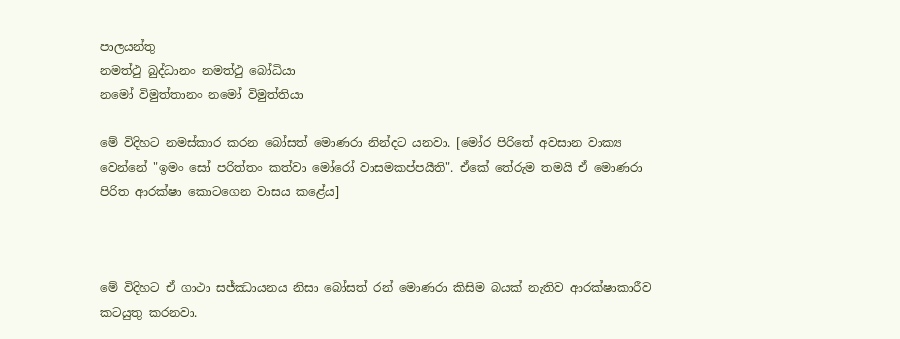පාලයන්තු
නමත්ථු බුද්ධානං නමත්ථු බෝධියා
නමෝ විමුත්තානං නමෝ විමුත්තියා

මේ විදිහට නමස්කාර කරන බෝසත් මොණරා නින්දට යනවා. [මෝර පිරිතේ අවසාන වාක්‍ය වෙන්නේ "ඉමං සෝ පරිත්තං කත්වා මෝරෝ වාසමකප්පයීති". ඒකේ තේරුම තමයි ඒ මොණරා පිරිත ආරක්ෂා කොටගෙන වාසය කළේය]



මේ විදිහට ඒ ගාථා සජ්ඣායනය නිසා බෝසත් රන් මොණරා කිසිම බයක් නැතිව ආරක්ෂාකාරීව කටයුතු කරනවා.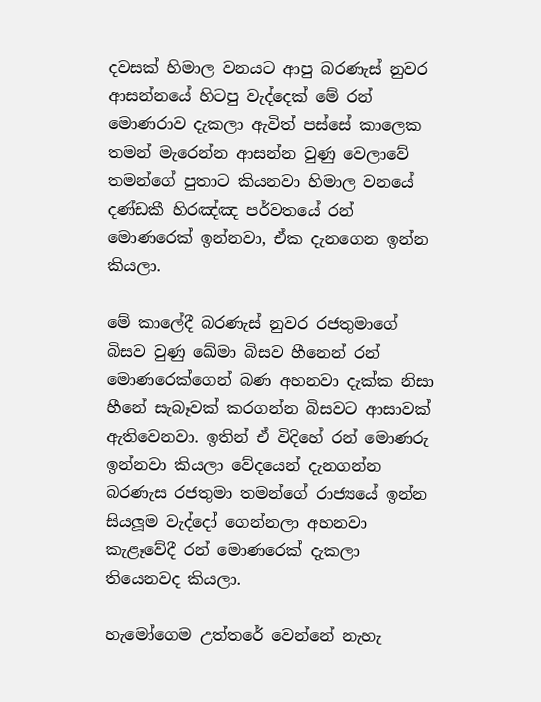දවසක් හිමාල වනයට ආපු බරණැස් නුවර ආසන්නයේ හිටපු වැද්දෙක් මේ රන් මොණරාව දැකලා ඇවිත් පස්සේ කාලෙක තමන් මැරෙන්න ආසන්න වුණු වෙලාවේ තමන්ගේ පුතාට කියනවා හිමාල වනයේ දණ්ඩකී හිරඤ්ඤ පර්වතයේ රන් මොණරෙක් ඉන්නවා, ඒක දැනගෙන ඉන්න කියලා.

මේ කාලේදී බරණැස් නුවර රජතුමාගේ බිසව වුණු ඛේමා බිසව හීනෙන් රන් මොණරෙක්ගෙන් බණ අහනවා දැක්ක නිසා හීනේ සැබෑවක් කරගන්න බිසවට ආසාවක් ඇතිවෙනවා. ඉතින් ඒ විදිහේ රන් මොණරු ඉන්නවා කියලා වේදයෙන් දැනගන්න බරණැස රජතුමා තමන්ගේ රාජ්‍යයේ ඉන්න සියලූම වැද්දෝ ගෙන්නලා අහනවා කැළෑවේදී රන් මොණරෙක් දැකලා තියෙනවද කියලා.

හැමෝගෙම උත්තරේ වෙන්නේ නැහැ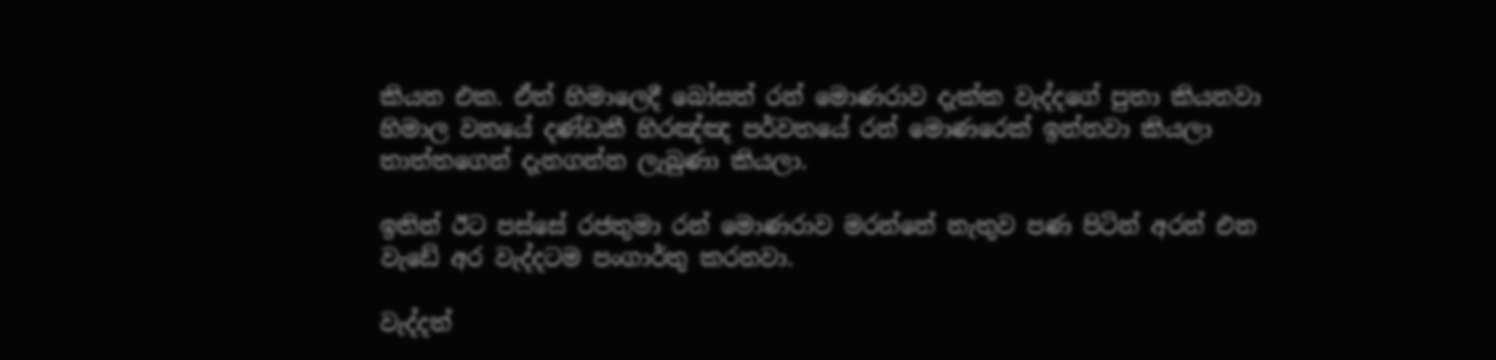කියන එක. ඒත් හිමාලෙදී බෝසත් රන් මොණරාව දැක්ක වැද්දගේ පුතා කියනවා හිමාල වනයේ දණ්ඩකී හිරඤ්ඤ පර්වතයේ රන් මොණරෙක් ඉන්නවා කියලා තාත්තගෙන් දැනගන්න ලැබුණා කියලා.

ඉතින් ඊට පස්සේ රජතුමා රන් මොණරාව මරන්නේ නැතුව පණ පිටින් අරන් එන වැඩේ අර වැද්දටම පංගාර්තු කරනවා.

වැද්දත්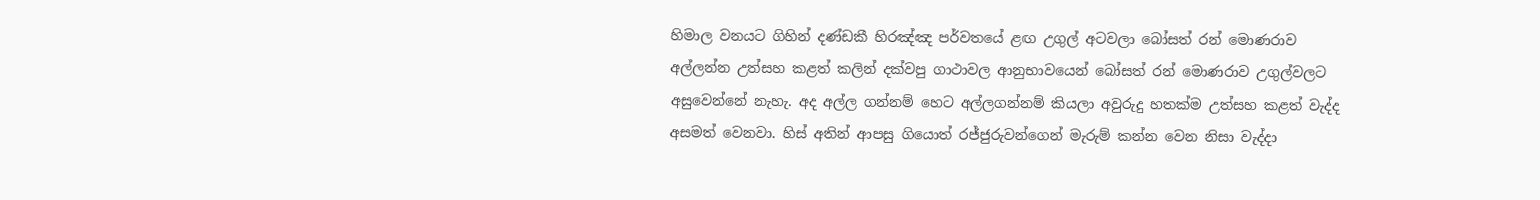හිමාල වනයට ගිහින් දණ්ඩකී හිරඤ්ඤ පර්වතයේ ළඟ උගුල් අටවලා බෝසත් රන් මොණරාව අල්ලන්න උත්සහ කළත් කලින් දක්වපු ගාථාවල ආනුභාවයෙන් බෝසත් රන් මොණරාව උගුල්වලට අසුවෙන්නේ නැහැ. අද අල්ල ගන්නම් හෙට අල්ලගන්නම් කියලා අවුරුදු හතක්ම උත්සහ කළත් වැද්ද අසමත් වෙනවා. හිස් අතින් ආපසු ගියොත් රජ්ජුරුවන්ගෙන් මැරුම් කන්න වෙන නිසා වැද්දා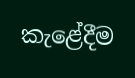කැළේදීම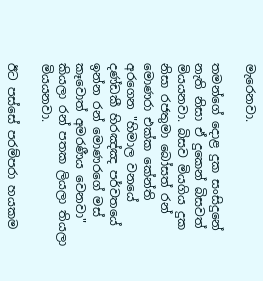මැරෙනවා.

තමන්ගේ දොළ දුක සංසිදුනේ නැති නිසා ඒ දුකෙන් බිසවත් මියයනවා. බිසව මියගිය දුක නිසා රජතුමා බෝසත් රන් මොණරා එක්ක කේන්ති අරගෙන "හිමාල වනයේ දණ්ඩකී හිරඤ්ඤ පර්වතයේ ඉන්න රන් මොණරගේ මස් කෑවොත් අමරණීය වෙනවා" කියලා රන් පතක ලියලා තියලා මියයනවා.

ඊට පස්සේ පරම්පරා හයකම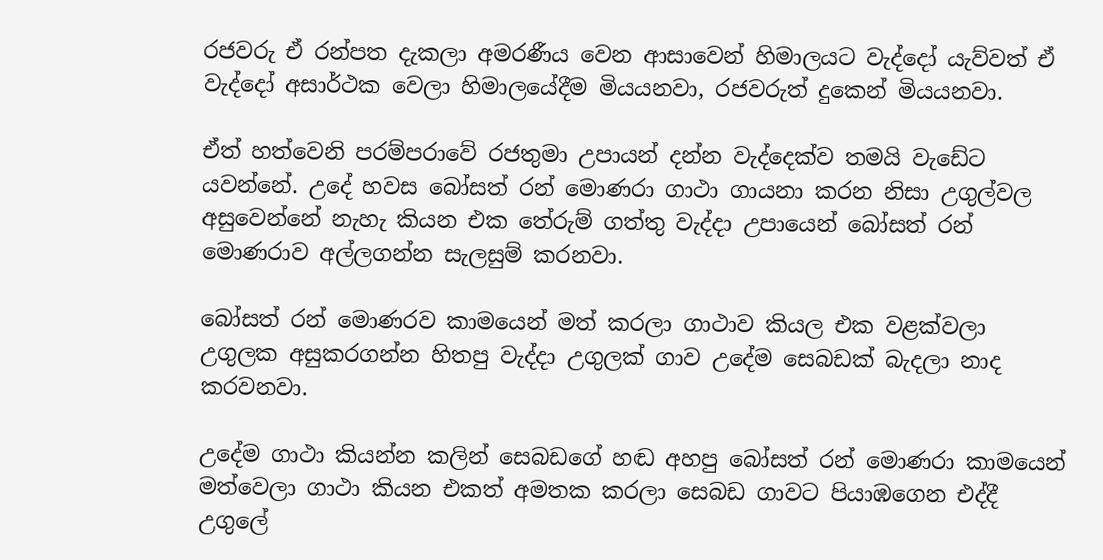රජවරු ඒ රන්පත දැකලා අමරණීය වෙන ආසාවෙන් හිමාලයට වැද්දෝ යැව්වත් ඒ වැද්දෝ අසාර්ථක වෙලා හිමාලයේදීම මියයනවා, රජවරුත් දුකෙන් මියයනවා.

ඒත් හත්වෙනි පරම්පරාවේ රජතුමා උපායන් දන්න වැද්දෙක්ව තමයි වැඩේට යවන්නේ. උදේ හවස බෝසත් රන් මොණරා ගාථා ගායනා කරන නිසා උගුල්වල අසුවෙන්නේ නැහැ කියන එක තේරුම් ගත්තු වැද්දා උපායෙන් බෝසත් රන් මොණරාව අල්ලගන්න සැලසුම් කරනවා.

බෝසත් රන් මොණරව කාමයෙන් මත් කරලා ගාථාව කියල එක වළක්වලා උගුලක අසුකරගන්න හිතපු වැද්දා උගුලක් ගාව උදේම සෙබඩක් බැදලා නාද කරවනවා.

උදේම ගාථා කියන්න කලින් සෙබඩගේ හඬ අහපු බෝසත් රන් මොණරා කාමයෙන් මත්වෙලා ගාථා කියන එකත් අමතක කරලා සෙබඩ ගාවට පියාඹගෙන එද්දී උගුලේ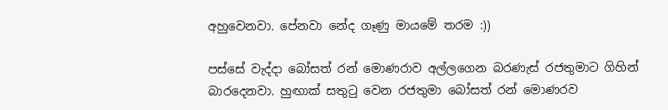අහුවෙනවා. පේනවා නේද ගෑණු මායමේ තරම :))

පස්සේ වැද්දා බෝසත් රන් මොණරාව අල්ලගෙන බරණැස් රජතුමාට ගිහින් බාරදෙනවා. හුඟාක් සතුටු වෙන රජතුමා බෝසත් රන් මොණරව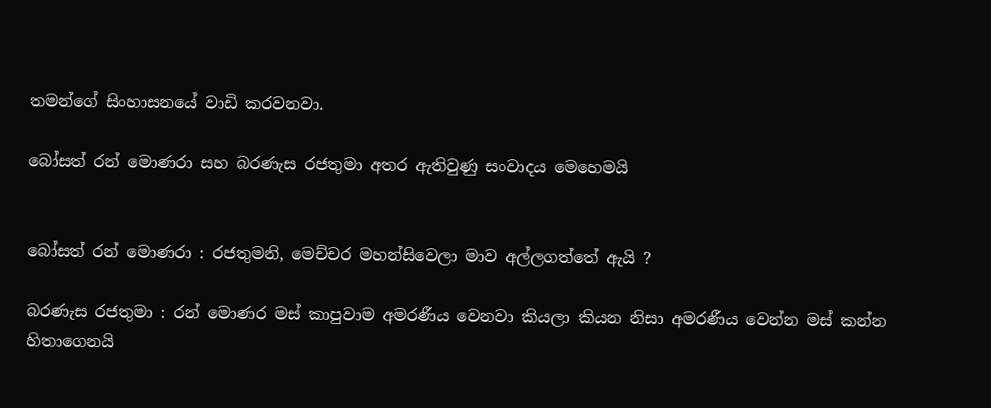තමන්ගේ සිංහාසනයේ වාඩි කරවනවා.

බෝසත් රන් මොණරා සහ බරණැස රජතුමා අතර ඇතිවුණු සංවාදය මෙහෙමයි


බෝසත් රන් මොණරා : රජතුමනි, මෙච්චර මහන්සිවෙලා මාව අල්ලගත්තේ ඇයි ?

බරණැස රජතුමා : රන් මොණර මස් කාපුවාම අමරණීය වෙනවා කියලා කියන නිසා අමරණීය වෙන්න මස් කන්න හිතාගෙනයි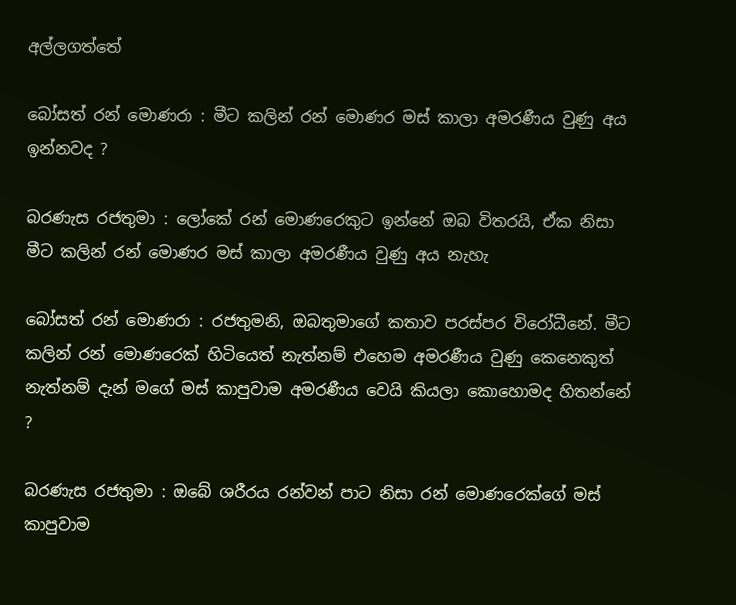අල්ලගත්තේ

බෝසත් රන් මොණරා : මීට කලින් රන් මොණර මස් කාලා අමරණීය වුණු අය ඉන්නවද ?

බරණැස රජතුමා : ලෝකේ රන් මොණරෙකුට ඉන්නේ ඔබ විතරයි, ඒක නිසා මීට කලින් රන් මොණර මස් කාලා අමරණීය වුණු අය නැහැ

බෝසත් රන් මොණරා : රජතුමනි, ඔබතුමාගේ කතාව පරස්පර විරෝධීනේ. මීට කලින් රන් මොණරෙක් හිටියෙත් නැත්නම් එහෙම අමරණීය වුණු කෙනෙකුත් නැත්නම් දැන් මගේ මස් කාපුවාම අමරණීය වෙයි කියලා කොහොමද හිතන්නේ ?

බරණැස රජතුමා : ඔබේ ශරීරය රන්වන් පාට නිසා රන් මොණරෙක්ගේ මස් කාපුවාම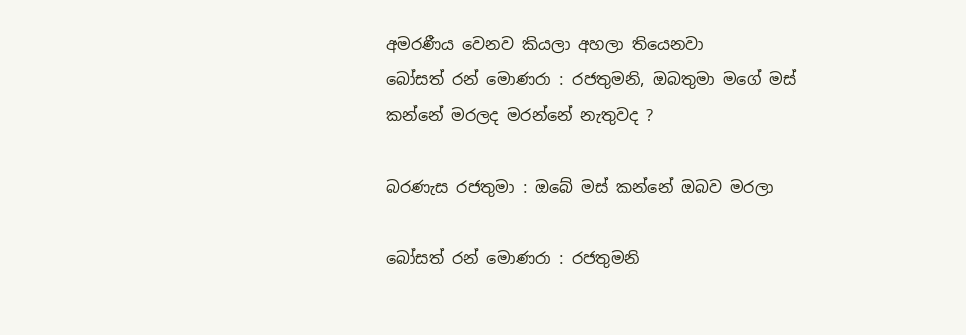අමරණීය වෙනව කියලා අහලා තියෙනවා
බෝසත් රන් මොණරා : රජතුමනි, ඔබතුමා මගේ මස් කන්නේ මරලද මරන්නේ නැතුවද ?

බරණැස රජතුමා : ඔබේ මස් කන්නේ ඔබව මරලා

බෝසත් රන් මොණරා : රජතුමනි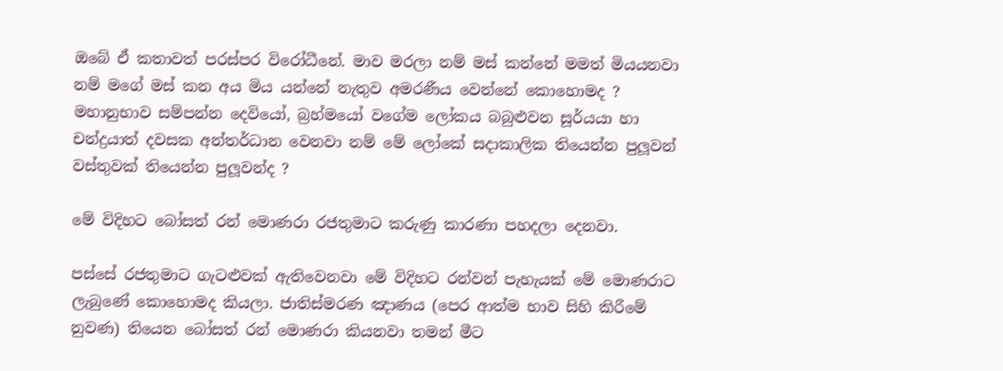ඔබේ ඒ කතාවත් පරස්පර විරෝධීනේ. මාව මරලා නම් මස් කන්නේ මමත් මියයනවා නම් මගේ මස් කන අය මිය යන්නේ නැතුව අමරණීය වෙන්නේ කොහොමද ? මහානුභාව සම්පන්න දෙවියෝ, බ්‍රහ්මයෝ වගේම ලෝකය බබුළුවන සූර්යයා හා චන්ද්‍රයාත් දවසක අන්තර්ධාන වෙනවා නම් මේ ලෝකේ සදාකාලික තියෙන්න පුලූවන් වස්තුවක් තියෙන්න පුලූවන්ද ?

මේ විදිහට බෝසත් රන් මොණරා රජතුමාට කරුණු කාරණා පහදලා දෙනවා.

පස්සේ රජතුමාට ගැටළුවක් ඇතිවෙනවා මේ විදිහට රන්වන් පැහැයක් මේ මොණරාට ලැබුණේ කොහොමද කියලා. ජාතිස්මරණ ඤාණය (පෙර ආත්ම භාව සිහි කිරීමේ නුවණ) තියෙන බෝසත් රන් මොණරා කියනවා තමන් මීට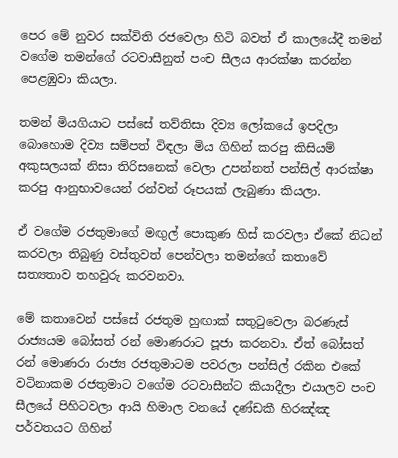පෙර මේ නුවර සක්විති රජවෙලා හිටි බවත් ඒ කාලයේදී තමන් වගේම තමන්ගේ රටවාසීනුත් පංච සීලය ආරක්ෂා කරන්න පෙළඹුවා කියලා.

තමන් මියගියාට පස්සේ තව්තිසා දිව්‍ය ලෝකයේ ඉපදිලා බොහොම දිව්‍ය සම්පත් විඳලා මිය ගිහින් කරපු කිසියම් අකුසලයක් නිසා තිරිසනෙක් වෙලා උපන්නත් පන්සිල් ආරක්ෂා කරපු ආනුභාවයෙන් රන්වන් රූපයක් ලැබුණා කියලා.

ඒ වගේම රජතුමාගේ මඟුල් පොකුණ හිස් කරවලා ඒකේ නිධන් කරවලා තිබුණු වස්තුවත් පෙන්වලා තමන්ගේ කතාවේ සත්‍යතාව තහවුරු කරවනවා.

මේ කතාවෙන් පස්සේ රජතුම හුඟාක් සතුටුවෙලා බරණැස් රාජ්‍යයම බෝසත් රන් මොණරාට පූජා කරනවා. ඒත් බෝසත් රන් මොණරා රාජ්‍ය රජතුමාටම පවරලා පන්සිල් රකින එකේ වටිනාකම රජතුමාට වගේම රටවාසීන්ට කියාදීලා එයාලව පංච සීලයේ පිහිටවලා ආයි හිමාල වනයේ දණ්ඩකී හිරඤ්ඤ පර්වතයට ගිහින්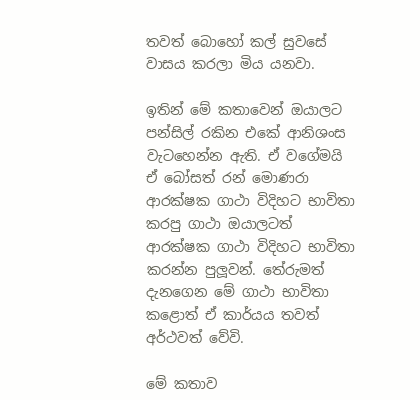තවත් බොහෝ කල් සුවසේ වාසය කරලා මිය යනවා.

ඉතින් මේ කතාවෙන් ඔයාලට පන්සිල් රකින එකේ ආනිශංස වැටහෙන්න ඇති. ඒ වගේමයි ඒ බෝසත් රන් මොණරා ආරක්ෂක ගාථා විදිහට භාවිතා කරපු ගාථා ඔයාලටත් ආරක්ෂක ගාථා විදිහට භාවිතා කරන්න පුලූවන්. තේරුමත් දැනගෙන මේ ගාථා භාවිතා කළොත් ඒ කාර්යය තවත් අර්ථවත් වේවි.

මේ කතාව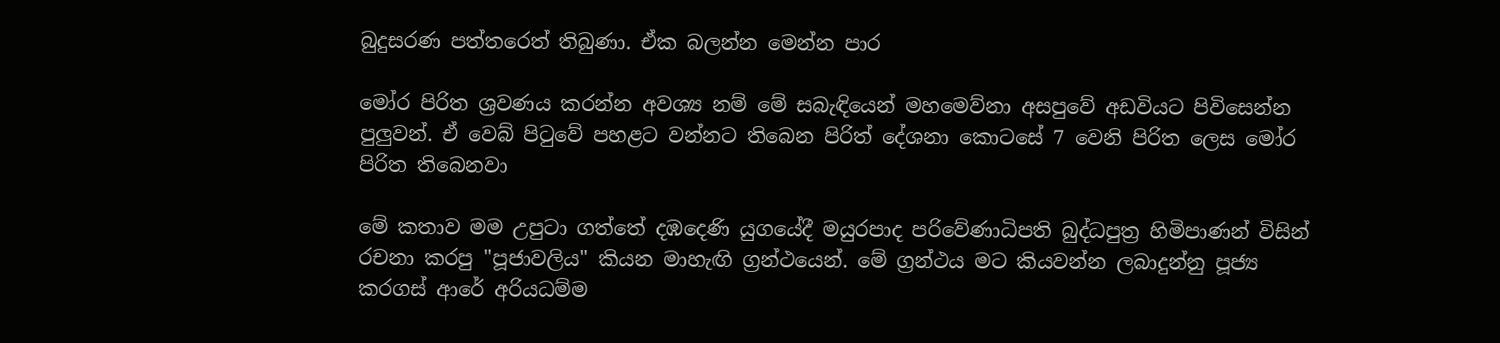බුදුසරණ පත්තරෙත් තිබුණා. ඒක බලන්න මෙන්න පාර

මෝර පිරිත ශ්‍රවණය කරන්න අවශ්‍ය නම් මේ සබැඳියෙන් මහමෙව්නා අසපුවේ අඩවියට පිවිසෙන්න පුලුවන්. ඒ වෙබ් පිටුවේ පහළට වන්නට තිබෙන පිරිත් දේශනා කොටසේ 7 වෙනි පිරිත ලෙස මෝර පිරිත තිබෙනවා

මේ කතාව මම උපුටා ගත්තේ දඹදෙණි යුගයේදී මයුරපාද පරිවේණාධිපති බුද්ධපුත්‍ර හිමිපාණන් විසින් රචනා කරපු "පූජාවලිය" කියන මාහැඟි ග්‍රන්ථයෙන්. මේ ග්‍රන්ථය මට කියවන්න ලබාදුන්නු පූජ්‍ය කරගස් ආරේ අරියධම්ම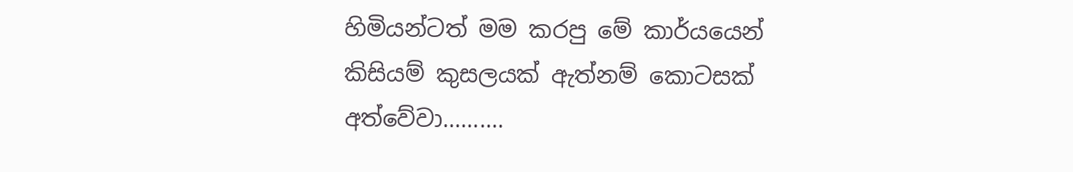හිමියන්ටත් මම කරපු මේ කාර්යයෙන් කිසියම් කුසලයක් ඇත්නම් කොටසක් අත්වේවා..........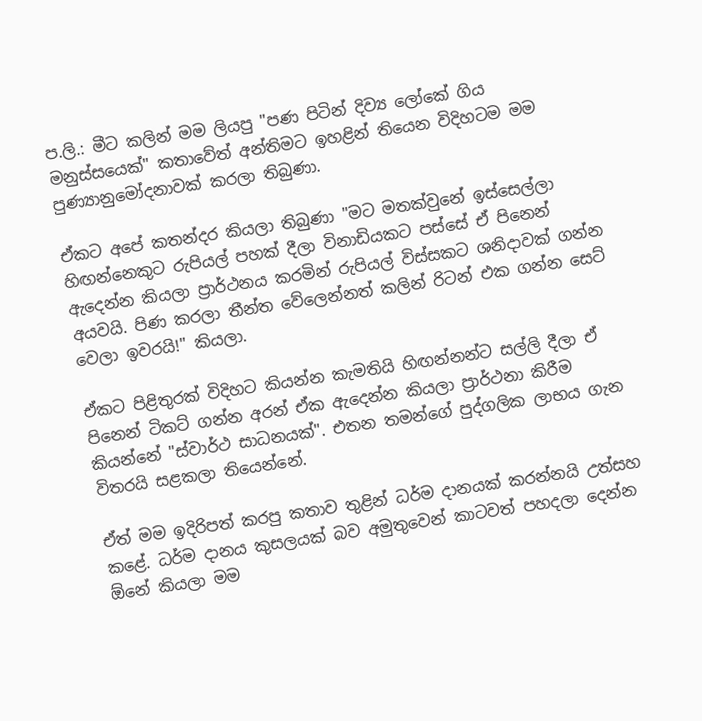ප.ලි.: මීට කලින් මම ලියපු "පණ පිටින් දිව්‍ය ලෝකේ ගිය මනුස්සයෙක්" කතාවේත් අන්තිමට ඉහළින් තියෙන විදිහටම මම පුණ්‍යානුමෝදනාවක් කරලා තිබුණා.

ඒකට අපේ කතන්දර කියලා තිබුණා "මට මතක්වුනේ ඉස්සෙල්ලා හිඟන්නෙකුට රුපියල් පහක් දීලා විනාඩියකට පස්සේ ඒ පිනෙන් ඇදෙන්න කියලා ප්‍රාර්ථනය කරමින් රුපියල් විස්සකට ශනිදාවක් ගන්න අයවයි. පිණ කරලා තීන්ත වේලෙන්නත් කලින් රිටන් එක ගන්න සෙට් වෙලා ඉවරයි!" කියලා.

ඒකට පිළිතුරක් විදිහට කියන්න කැමතියි හිඟන්නන්ට සල්ලි දීලා ඒ පිනෙන් ටිකට් ගන්න අරන් ඒක ඇදෙන්න කියලා ප්‍රාර්ථනා කිරීම කියන්නේ "ස්වාර්ථ සාධනයක්". එතන තමන්ගේ පුද්ගලික ලාභය ගැන විතරයි සළකලා තියෙන්නේ.

ඒත් මම ඉදිරිපත් කරපු කතාව තුළින් ධර්ම දානයක් කරන්නයි උත්සහ කළේ. ධර්ම දානය කුසලයක් බව අමුතුවෙන් කාටවත් පහදලා දෙන්න ඕනේ කියලා මම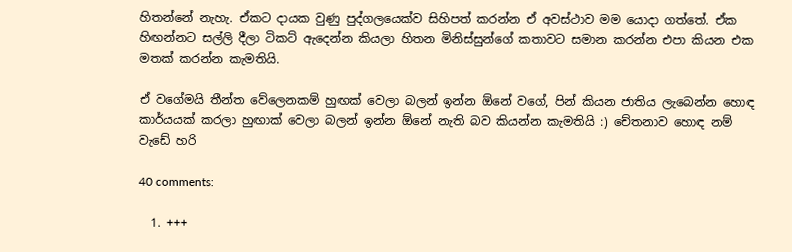හිතන්නේ නැහැ. ඒකට දායක වුණු පුද්ගලයෙක්ව සිහිපත් කරන්න ඒ අවස්ථාව මම යොදා ගත්තේ. ඒක හිඟන්නට සල්ලි දීලා ටිකට් ඇදෙන්න කියලා හිතන මිනිස්සුන්ගේ කතාවට සමාන කරන්න එපා කියන එක මතක් කරන්න කැමතියි.

ඒ වගේමයි තීන්ත වේලෙනකම් හුඟක් වෙලා බලන් ඉන්න ඕනේ වගේ, පින් කියන ජාතිය ලැබෙන්න හොඳ කාර්යයක් කරලා හුඟාක් වෙලා බලන් ඉන්න ඕනේ නැති බව කියන්න කැමතියි :) චේතනාව හොඳ නම් වැඩේ හරි

40 comments:

  1. +++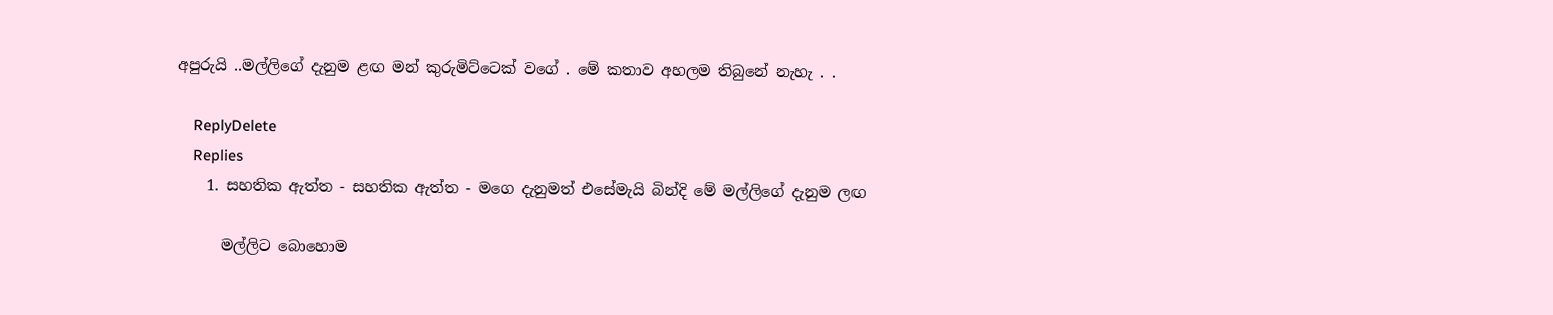අපුරුයි ..මල්ලිගේ දැනුම ළඟ මන් කුරුමිට්ටෙක් වගේ . මේ කතාව අහලම තිබුනේ නැහැ . .

    ReplyDelete
    Replies
    1. සහතික ඇත්ත - සහතික ඇත්ත - මගෙ දැනුමත් එසේමැයි බින්දි මේ මල්ලිගේ දැනුම ලඟ

      මල්ලිට බොහොම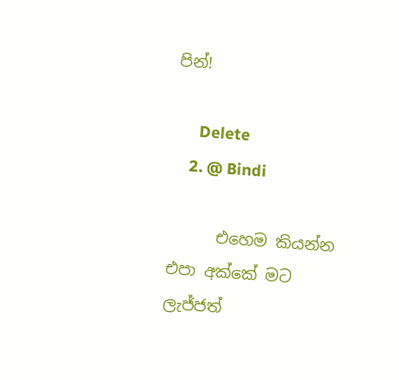පින්!

      Delete
    2. @ Bindi

      එහෙම කියන්න එපා අක්කේ මට ලැජ්ජත්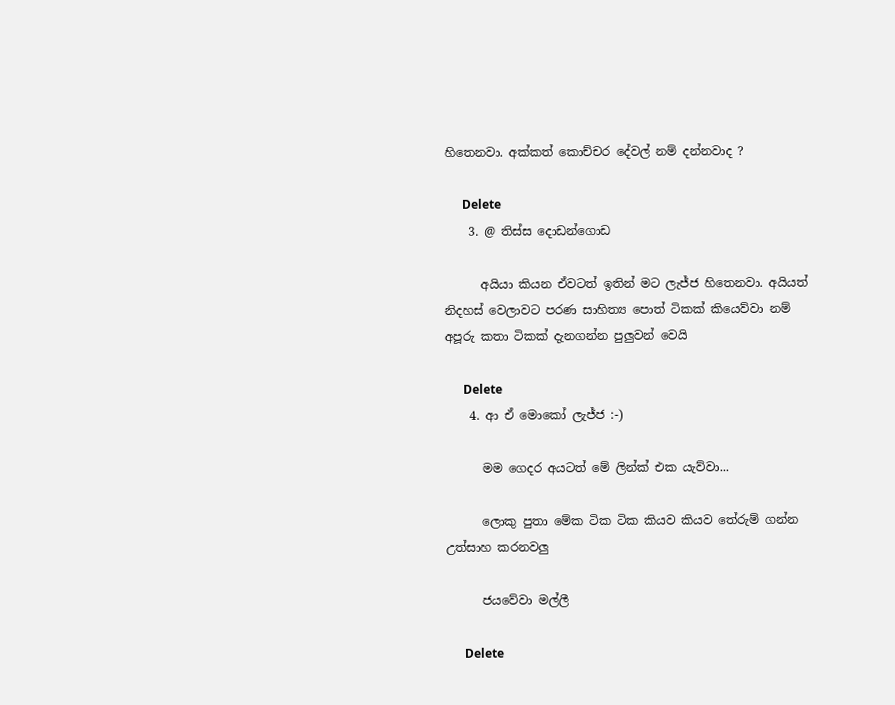හිතෙනවා. අක්කත් කොච්චර දේවල් නම් දන්නවාද ?

      Delete
    3. @ තිස්ස දොඩන්ගොඩ

      අයියා කියන ඒවටත් ඉතින් මට ලැජ්ජ හිතෙනවා. අයියත් නිදහස් වෙලාවට පරණ සාහිත්‍ය පොත් ටිකක් කියෙව්වා නම් අපූරු කතා ටිකක් දැනගන්න පුලුවන් වෙයි

      Delete
    4. ආ ඒ මොකෝ ලැජ්ජ :-)

      මම ගෙදර අයටත් මේ ලින්ක් එක යැව්වා...

      ලොකු පුතා මේක ටික ටික කියව කියව තේරුම් ගන්න උත්සාහ කරනවලු

      ජයවේවා මල්ලී

      Delete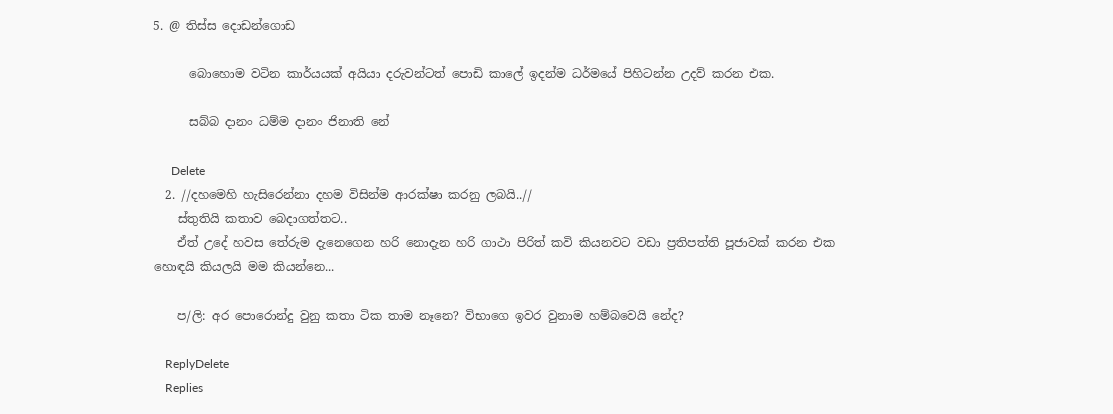5. @ තිස්ස දොඩන්ගොඩ

      බොහොම වටින කාර්යයක් අයියා දරුවන්ටත් පොඩි කාලේ ඉදන්ම ධර්මයේ පිහිටන්න උදව් කරන එක.

      සබ්බ දානං ධම්ම දානං ජිනාති නේ

      Delete
  2. //දහමෙහි හැසිරෙන්නා දහම විසින්ම ආරක්ෂා කරනු ලබයි..//
    ස්තුතියි කතාව බෙදාගත්තට..
    ඒත් උදේ හවස තේරුම දැනෙගෙන හරි නොදැන හරි ගාථා පිරිත් කවි කියනවට වඩා ප්‍රතිපත්ති පූජාවක් කරන එක හොඳයි කියලයි මම කියන්නෙ...

    ප/ලි: අර පොරොන්දු වුනු කතා ටික තාම නෑනෙ? විභාගෙ ඉවර වුනාම හම්බවෙයි නේද?

    ReplyDelete
    Replies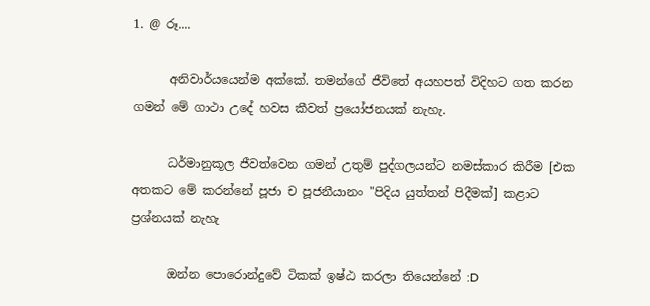1. @ රූ....

      අනිවාර්යයෙන්ම අක්කේ. තමන්ගේ ජීවිතේ අයහපත් විදිහට ගත කරන ගමන් මේ ගාථා උදේ හවස කීවත් ප්‍රයෝජනයක් නැහැ.

      ධර්මානුකූල ජීවත්වෙන ගමන් උතුම් පුද්ගලයන්ට නමස්කාර කිරීම [එක අතකට මේ කරන්නේ පූජා ච පූජනීයානං "පිදිය යුත්තන් පිදීමක්] කළාට ප්‍රශ්නයක් නැහැ

      ඔන්න පොරොන්දුවේ ටිකක් ඉෂ්ඨ කරලා තියෙන්නේ :D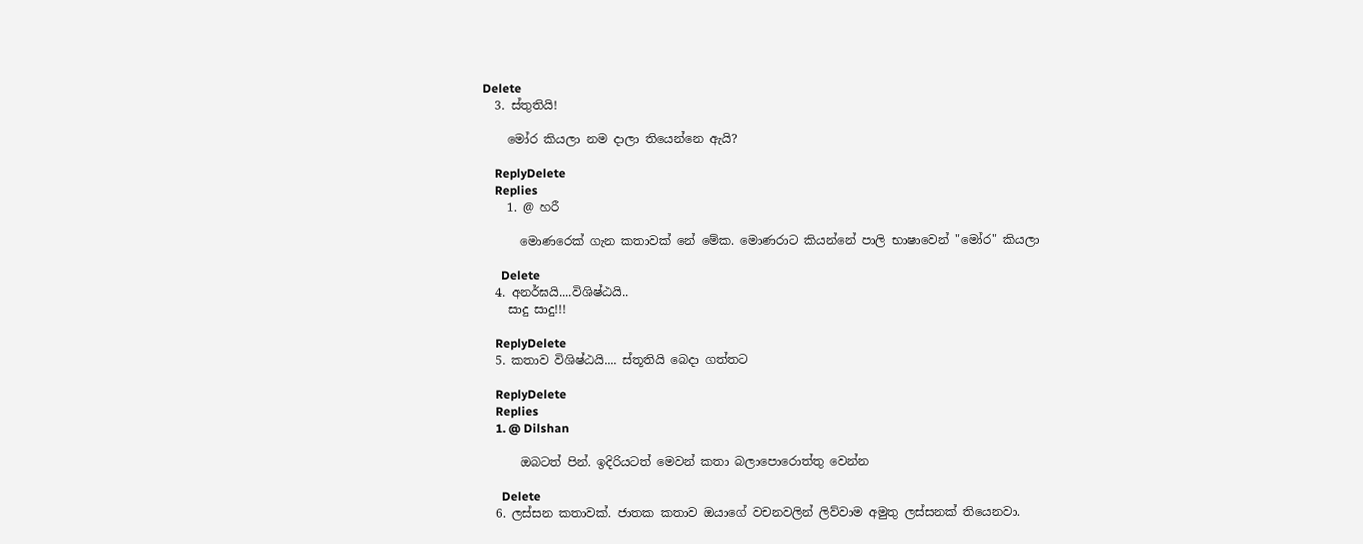Delete
  3. ස්තුතියි!

    මෝර කියලා නම දාලා තියෙන්නෙ ඇයි?

    ReplyDelete
    Replies
    1. @ හරී

      මොණරෙක් ගැන කතාවක් නේ මේක. මොණරාට කියන්නේ පාලි භාෂාවෙන් "මෝර" කියලා

      Delete
  4. අනර්ඝයි....විශිෂ්ඨයි..
    සාදු සාදු!!!

    ReplyDelete
  5. කතාව විශිෂ්ඨයි.... ස්තූතියි බෙදා ගත්තට

    ReplyDelete
    Replies
    1. @ Dilshan

      ඔබටත් පින්. ඉදිරියටත් මෙවන් කතා බලාපොරොත්තු වෙන්න

      Delete
  6. ලස්සන කතාවක්. ජාතක කතාව ඔයාගේ වචනවලින් ලිව්වාම අමුතු ලස්සනක් තියෙනවා.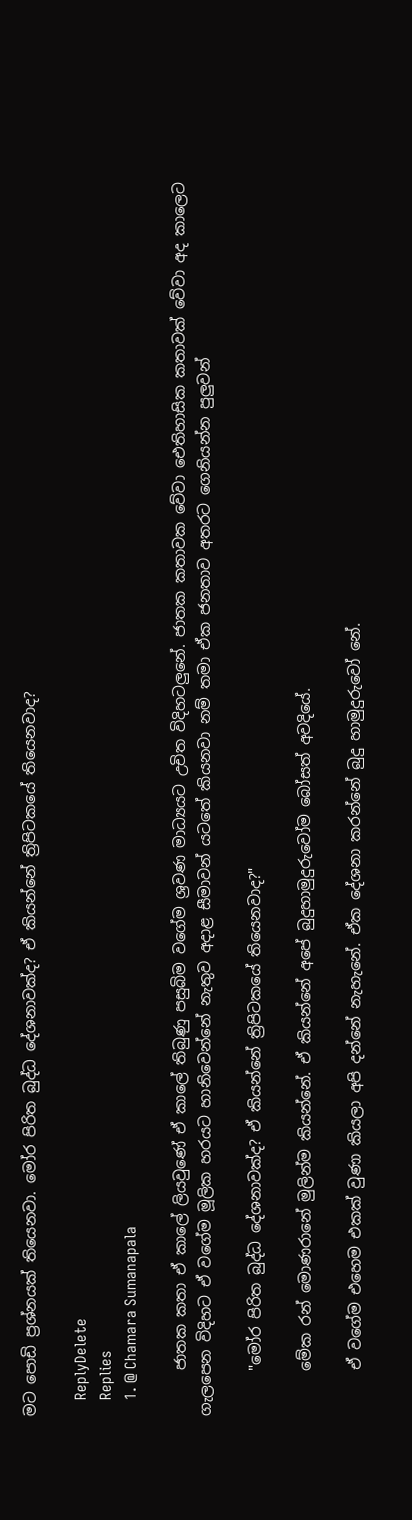මට පොඩි ප්‍රශ්නයක් තියෙනවා. මෝර පිරිත බුද්ධ දේශනාවක්ද? ඒ කියන්නේ ත්‍රිපිටකයේ තියෙනවාද?

    ReplyDelete
    Replies
    1. @ Chamara Sumanapala

      ජාතක කතා ඒ කාලේ ලියවුණේ ඒ කාලේ තිබුණු පසුබිම වගේම ශ්‍රවණ මාධ්‍යයට උචිත විදිහටලුනේ. ජාතක කතාවක වේවා ඓතිහාසික කතාවක් වේවා අද කාලෙට ගැලපෙන විදිහට ඒ වගේම මූලික හරයට හානිවෙන්නේ නැතුව අදාළ සීමාවන් යටතේ කියනවා නම් තමා ඒක ජනතාව අතරට ගෙනියන්න පුලුවන්

      "මෝර පිරිත බුද්ධ දේශනාවක්ද? ඒ කියන්නේ ත්‍රිපිටකයේ තියෙනවාද?"

      මේක රන් මොණරානේ මුලින්ම කියන්නේ. ඒ කියන්නේ අපේ බුදුහාමුදුරුවෝම බෝසත් අවදියේ.

      ඒ වගේම එහෙම එකක් වුණා කියලා අපි දන්නේ නැහැනේ. ඒක දේශනා කරන්නේ බුදු හාමුදුරුවෝ නේ.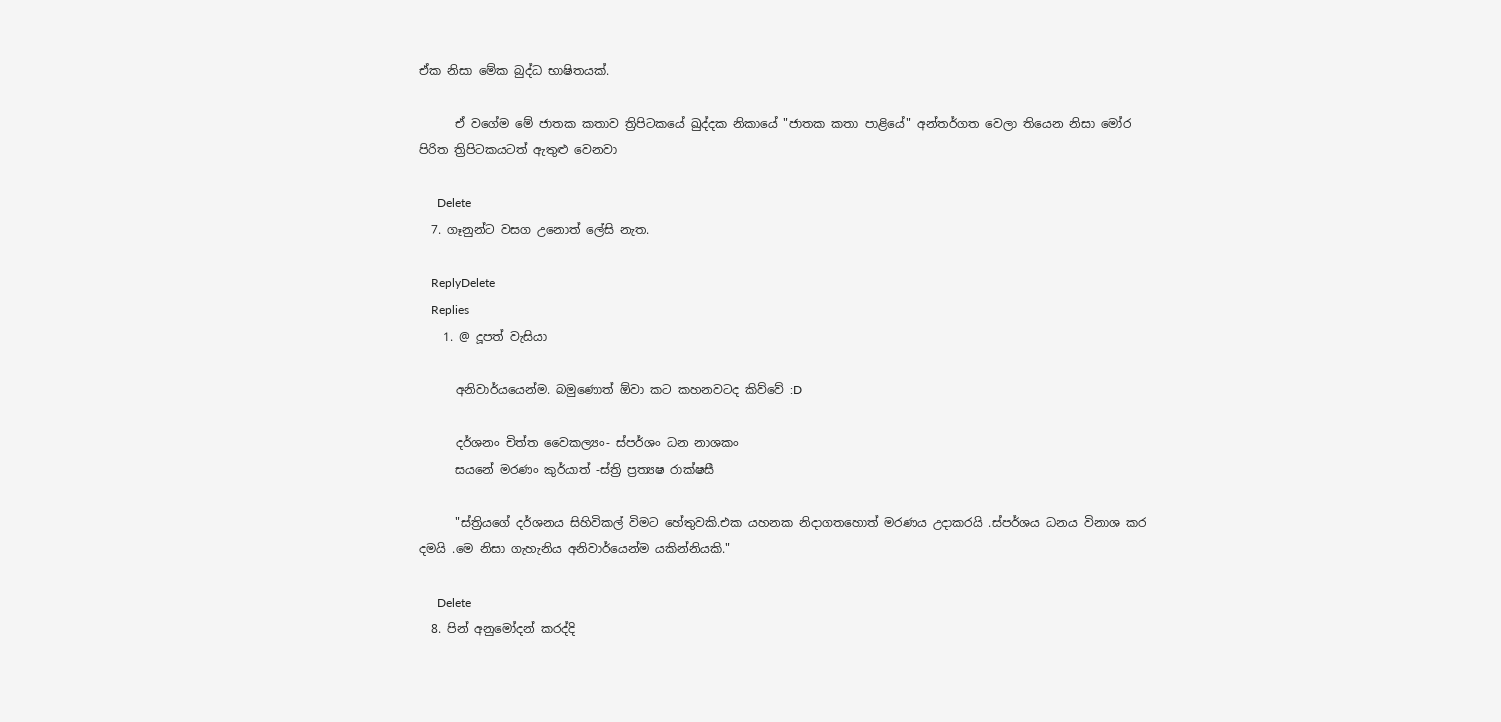ඒක නිසා මේක බුද්ධ භාෂිතයක්.

      ඒ වගේම මේ ජාතක කතාව ත්‍රිපිටකයේ ඛුද්දක නිකායේ "ජාතක කතා පාළියේ" අන්තර්ගත වෙලා තියෙන නිසා මෝර පිරිත ත්‍රිපිටකයටත් ඇතුළු වෙනවා

      Delete
  7. ගෑනුන්ට වසග උනොත් ලේසි නැත.

    ReplyDelete
    Replies
    1. @ දූපත් වැසියා

      අනිවාර්යයෙන්ම. බමුණොත් ඕවා කට කහනවටද කිව්වේ :D

      දර්ශනං චිත්ත වෛකල්‍යං- ස්පර්ශං ධන නාශකං
      සයනේ මරණං කුර්යාත් -ස්ත්‍රි ප්‍රත්‍යෂ රාක්ෂසී

      "ස්ත්‍රියගේ දර්ශනය සිහිවිකල් විමට හේතුවකි.එක යහනක නිදාගතහොත් මරණය උදාකරයි .ස්පර්ශය ධනය විනාශ කර දමයි .මෙ නිසා ගැහැනිය අනිවාර්යෙන්ම යකින්නියකි."

      Delete
  8. පින් අනුමෝදන් කරද්දි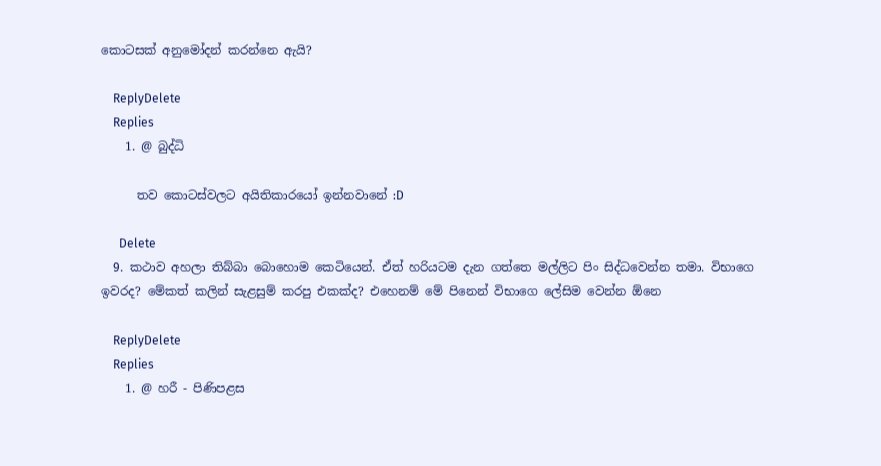කොටසක් අනුමෝදන් කරන්නෙ ඇයි?

    ReplyDelete
    Replies
    1. @ බුද්ධි

      තව කොටස්වලට අයිතිකාරයෝ ඉන්නවානේ :D

      Delete
  9. කථාව අහලා තිබ්බා බොහොම කෙටියෙන්. ඒත් හරියටම දැන ගත්තෙ මල්ලිට පිං සිද්ධවෙන්න තමා. විභාගෙ ඉවරද? මේකත් කලින් සැළසුම් කරපු එකක්ද? එහෙනම් මේ පිනෙන් විභාගෙ ලේසිම වෙන්න ඕනෙ

    ReplyDelete
    Replies
    1. @ හරී - පිණිපළස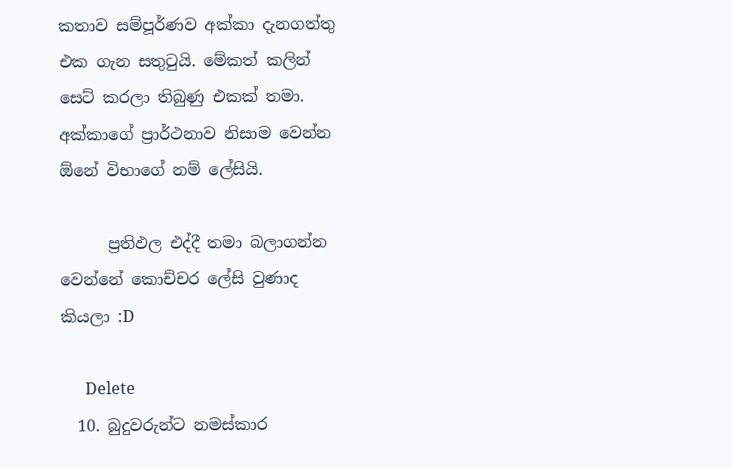කතාව සම්පූර්ණව අක්කා දැනගත්තු එක ගැන සතුටුයි. මේකත් කලින් සෙට් කරලා තිබුණු එකක් තමා. අක්කාගේ ප්‍රාර්ථනාව නිසාම වෙන්න ඕනේ විභාගේ නම් ලේසියි.

      ප්‍රතිඵල එද්දී තමා බලාගන්න වෙන්නේ කොච්චර ලේසි වුණාද කියලා :D

      Delete
  10. බුදුවරුන්ට නමස්කාර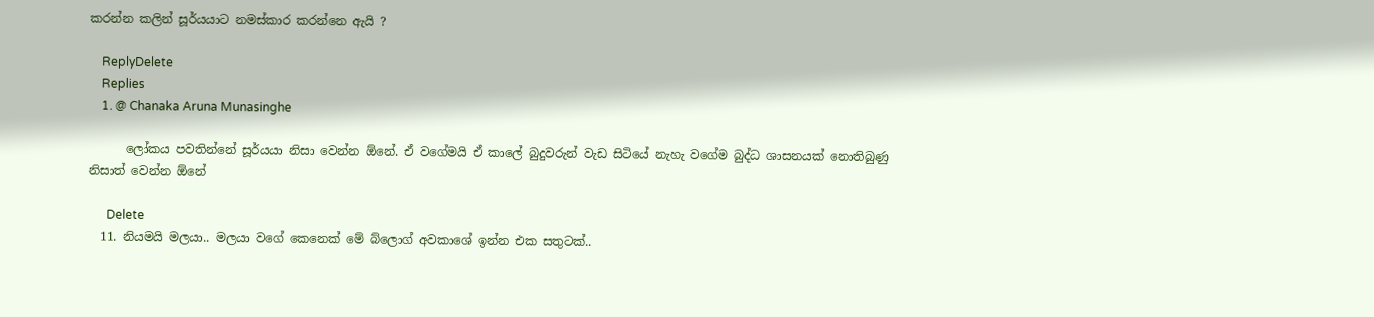කරන්න කලින් සූර්යයාට නමස්කාර කරන්නෙ ඇයි ?

    ReplyDelete
    Replies
    1. @ Chanaka Aruna Munasinghe

      ලෝකය පවතින්නේ සූර්යයා නිසා වෙන්න ඕනේ. ඒ වගේමයි ඒ කාලේ බුදුවරුන් වැඩ සිටියේ නැහැ වගේම බුද්ධ ශාසනයක් නොතිබුණු නිසාත් වෙන්න ඕනේ

      Delete
  11. නියමයි මලයා.. මලයා වගේ කෙනෙක් මේ බ්ලොග් අවකාශේ ඉන්න එක සතුටක්..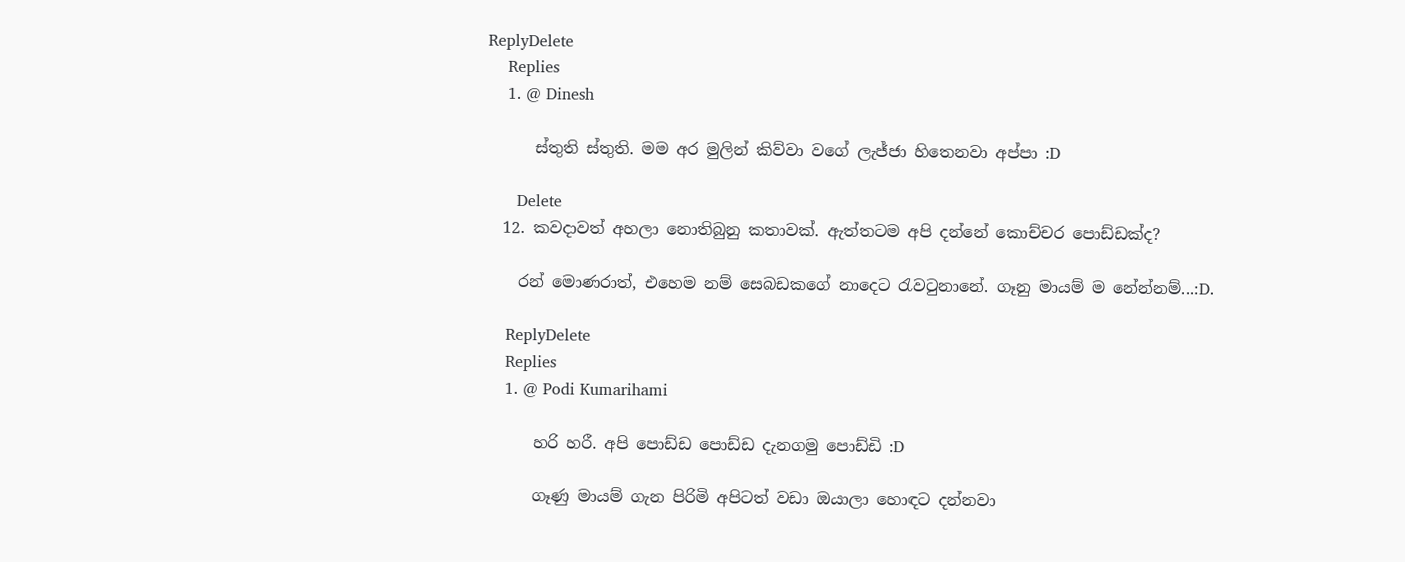ReplyDelete
    Replies
    1. @ Dinesh

      ස්තුති ස්තුති. මම අර මුලින් කිව්වා වගේ ලැජ්ජා හිතෙනවා අප්පා :D

      Delete
  12. කවදාවත් අහලා නොතිබුනු කතාවක්. ඇත්තටම අපි දන්නේ කොච්චර පොඩ්ඩක්ද?

    රන් මොණරාත්, එහෙම නම් සෙබඩකගේ නාදෙට රැවටුනානේ. ගෑනු මායම් ම නේන්නම්...:D.

    ReplyDelete
    Replies
    1. @ Podi Kumarihami

      හරි හරී. අපි පොඩ්ඩ පොඩ්ඩ දැනගමු පොඩ්ඩි :D

      ගෑණු මායම් ගැන පිරිමි අපිටත් වඩා ඔයාලා හොඳට දන්නවා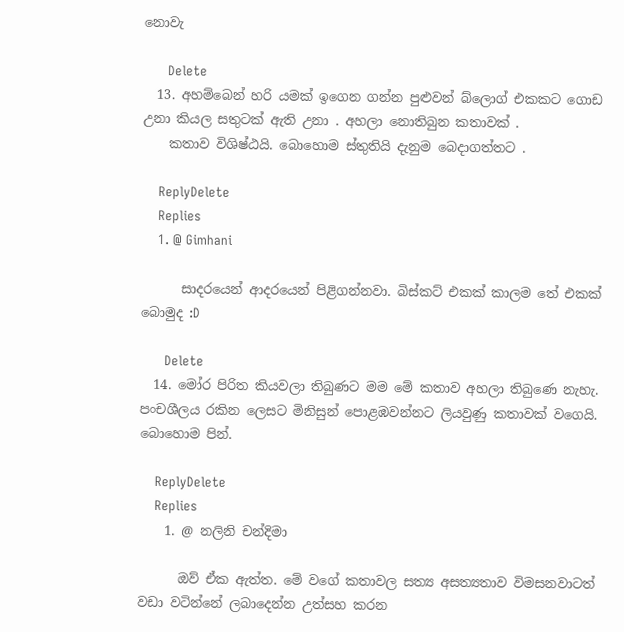නොවැ

      Delete
  13. අහම්බෙන් හරි යමක්‌ ඉගෙන ගන්න පුළුවන් බ්ලොග් එකකට ගොඩ උනා කියල සතුටක් ඇති උනා . අහලා නොතිබුන කතාවක් .
    කතාව විශිෂ්ඨයි. බොහොම ස්තුතියි දැනුම බෙදාගත්තට .

    ReplyDelete
    Replies
    1. @ Gimhani

      සාදරයෙන් ආදරයෙන් පිළිගන්නවා. බිස්කට් එකක් කාලම තේ එකක් බොමුද :D

      Delete
  14. මෝර පිරිත කියවලා තිබුණට මම මේ කතාව අහලා තිබුණෙ නැහැ. පංචශීලය රකින ලෙසට මිනිසුන් පොළඹවන්නට ලියවුණු කතාවක් වගෙයි. බොහොම පින්.

    ReplyDelete
    Replies
    1. @ නලිනි චන්දිමා

      ඔව් ඒක ඇත්ත. මේ වගේ කතාවල සත්‍ය අසත්‍යතාව විමසනවාටත් වඩා වටින්නේ ලබාදෙන්න උත්සහ කරන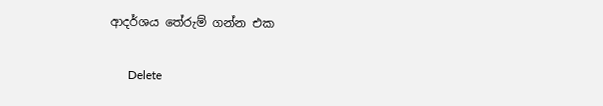ආදර්ශය තේරුම් ගන්න එක

      Delete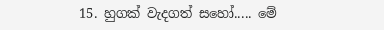15. හුගක් වැදගත් සහෝ..... මේ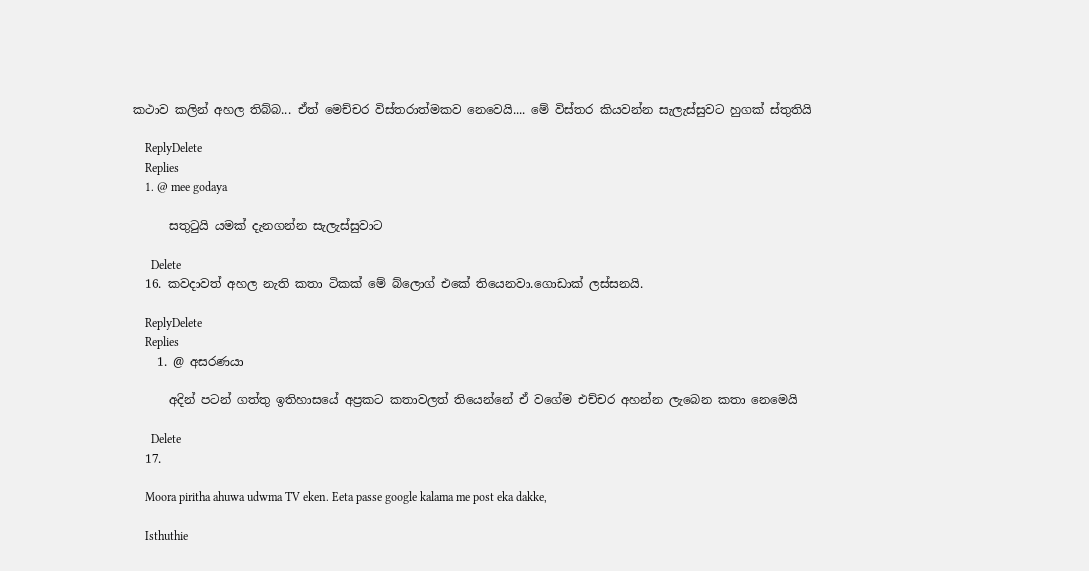කථාව කලින් අහල තිබ්බ... ඒත් මෙච්චර විස්තරාත්මකව නෙවෙයි.... මේ විස්තර කියවන්න සැලැස්සුවට හුගක් ස්තුතියි

    ReplyDelete
    Replies
    1. @ mee godaya

      සතුටුයි යමක් දැනගන්න සැලැස්සුවාට

      Delete
  16. කවදාවත් අහල නැති කතා ටිකක් මේ බ්ලොග් එකේ තියෙනවා.ගොඩාක් ලස්සනයි.

    ReplyDelete
    Replies
    1. @ අසරණයා

      අදින් පටන් ගත්තු ඉතිහාසයේ අප්‍රකට කතාවලත් තියෙන්නේ ඒ වගේම එච්චර අහන්න ලැබෙන කතා නෙමෙයි

      Delete
  17.

    Moora piritha ahuwa udwma TV eken. Eeta passe google kalama me post eka dakke,

    Isthuthie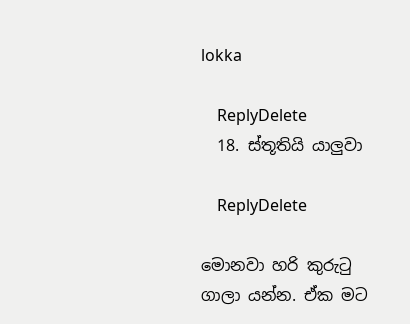lokka

    ReplyDelete
  18. ස්තූතියි යාලුවා

    ReplyDelete

මොනවා හරි කුරුටු ගාලා යන්න. ඒක මට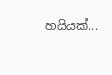හයියක්...